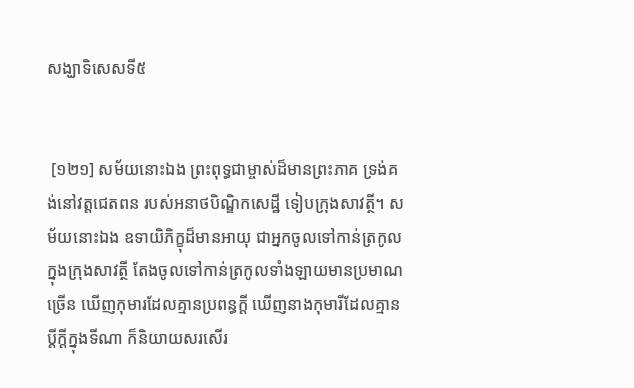សង្ឃាទិសេសទី៥


 [១២១] សម័យនោះឯង ព្រះពុទ្ធជាម្ចាស់ដ៏មានព្រះភាគ ទ្រង់គង់នៅវត្តជេតពន របស់អនាថបិណ្ឌិកសេដ្ឋី ទៀបក្រុងសាវត្ថី។ សម័យនោះឯង ឧទាយិភិក្ខុដ៏មានអាយុ ជាអ្នកចូលទៅកាន់ត្រកូល ក្នុងក្រុងសាវត្ថី តែងចូលទៅកាន់ត្រកូលទាំងឡាយមានប្រមាណច្រើន ឃើញកុមារដែលគ្មានប្រពន្ធក្តី ឃើញនាងកុមារីដែលគ្មានប្តីក្តីក្នុងទីណា ក៏និយាយសរសើរ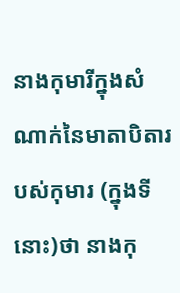នាងកុមារីក្នុងសំណាក់នៃមាតាបិតារបស់កុមារ (ក្នុងទីនោះ)ថា នាងកុ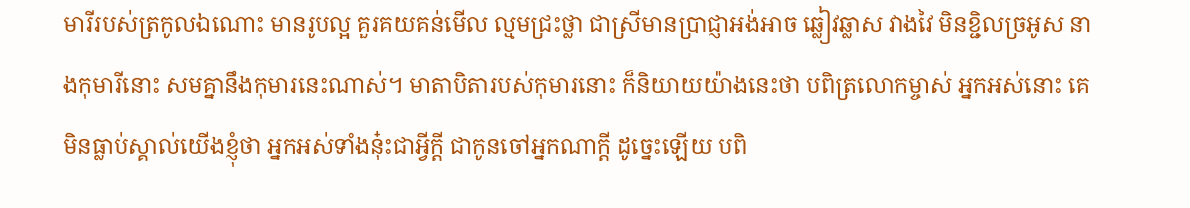មារីរបស់ត្រកូលឯណោះ មានរូបល្អ គួរគយគន់មើល ល្មមជ្រះថ្លា ជាស្រីមានប្រាជ្ញាអង់អាច ឆ្លៀវឆ្លាស វាងវៃ មិនខ្ជិលច្រអូស នាងកុមារីនោះ សមគ្នានឹងកុមារនេះណាស់។ មាតាបិតារបស់កុមារនោះ ក៏និយាយយ៉ាងនេះថា បពិត្រលោកម្ចាស់ អ្នកអស់នោះ គេមិនធ្លាប់ស្គាល់យើងខ្ញុំថា អ្នកអស់ទាំងនុ៎ះជាអ្វីក្តី ជាកូនចៅអ្នកណាក្តី ដូច្នេះឡើយ បពិ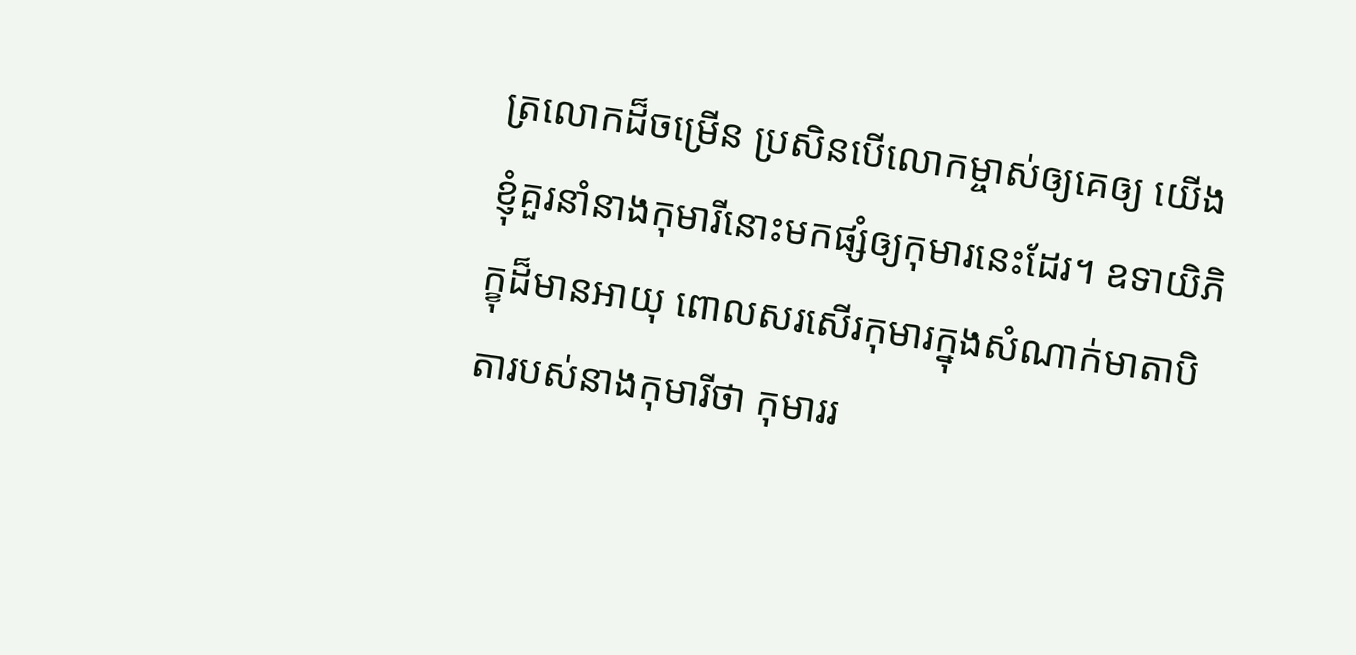ត្រលោកដ៏ចម្រើន ប្រសិនបើលោកម្ចាស់ឲ្យគេឲ្យ យើងខ្ញុំគួរនាំនាងកុមារីនោះមកផ្សំឲ្យកុមារនេះដែរ។ ឧទាយិភិក្ខុដ៏មានអាយុ ពោលសរសើរកុមារក្នុងសំណាក់មាតាបិតារបស់នាងកុមារីថា កុមាររ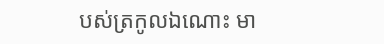បស់ត្រកូលឯណោះ មា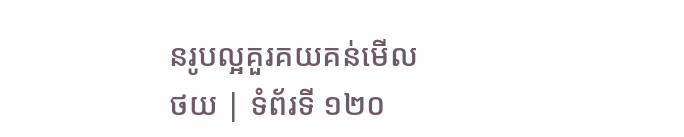នរូបល្អគួរគយគន់មើល
ថយ | ទំព័រទី ១២០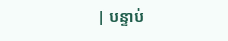| បន្ទាប់